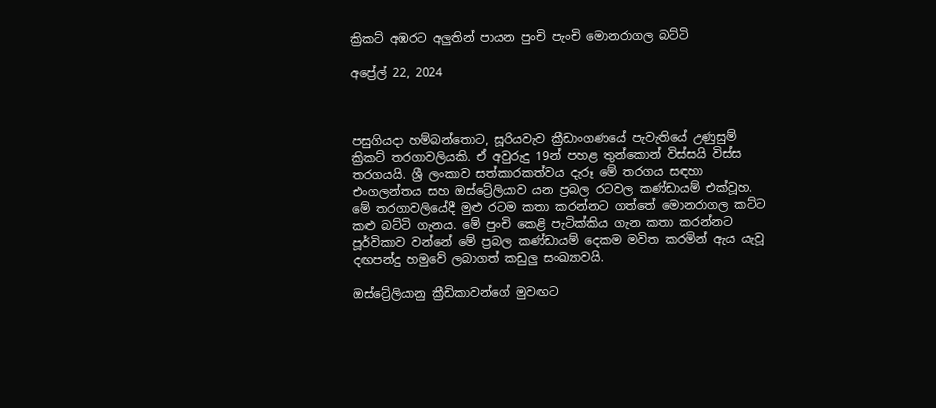ක්‍රිකට් අඹරට අලුතින් පායන පුංචි පැංචි මොනරාගල බට්ටි

අප්‍රේල් 22, 2024



පසුගියදා හම්බන්තොට, සූරියවැව ක්‍රීඩාංගණයේ පැවැතියේ උණුසුම් ක්‍රිකට් තරගාවලියකි. ඒ අවුරුදු 19න් පහළ තුන්කොන් විස්සයි විස්ස තරගයයි. ශ්‍රී ලංකාව සත්කාරකත්වය දැරූ මේ තරගය සඳහා එංගලන්තය සහ ඔස්ට්‍රේලියාව යන ප්‍රබල රටවල කණ්ඩායම් එක්වූහ. මේ තරගාවලියේදී මුළු රටම කතා කරන්නට ගත්තේ මොනරාගල කට්ට කළු බට්ටි ගැනය. මේ පුංචි කෙළි පැටික්කිය ගැන කතා කරන්නට පූර්විකාව වන්නේ මේ ප්‍රබල කණ්ඩායම් දෙකම මවිත කරමින් ඇය යැවූ දඟපන්දු හමුවේ ලබාගත් කඩුලු සංඛ්‍යාවයි.

ඔස්ට්‍රේලියානු ක්‍රීඩිකාවන්ගේ මුවඟට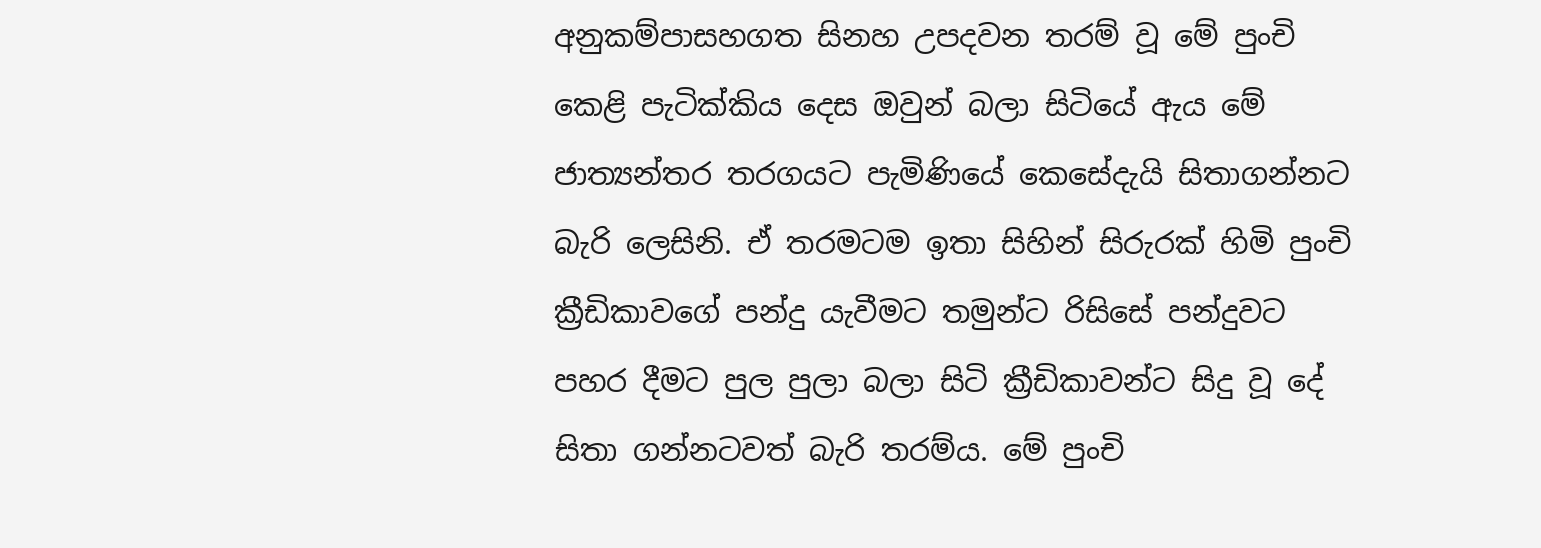අනුකම්පාසහගත සිනහ උපදවන තරම් වූ මේ පුංචි කෙළි පැටික්කිය දෙස ඔවුන් බලා සිටියේ ඇය මේ ජාත්‍යන්තර තරගයට පැමිණියේ කෙසේදැයි සිතාගන්නට බැරි ලෙසිනි. ඒ තරමටම ඉතා සිහින් සිරුරක් හිමි පුංචි ක්‍රීඩිකාවගේ පන්දු යැවීමට තමුන්ට රිසිසේ පන්දුවට පහර දීමට පුල පුලා බලා සිටි ක්‍රීඩිකාවන්ට සිදු වූ දේ සිතා ගන්නටවත් බැරි තරම්ය. මේ පුංචි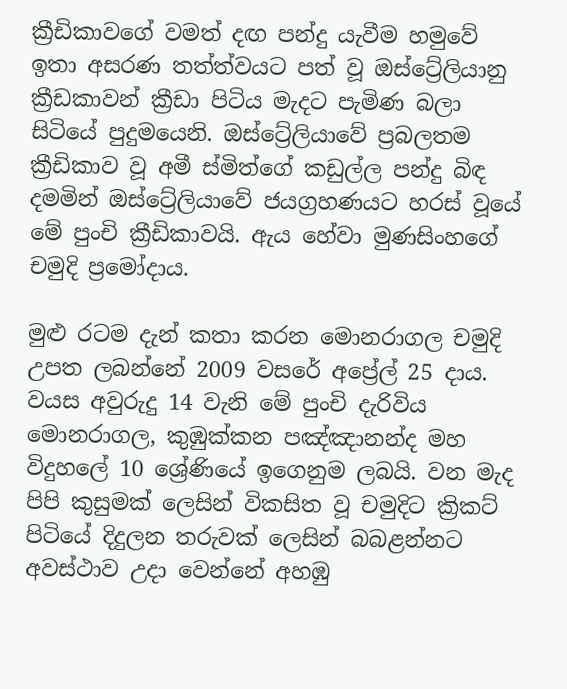ක්‍රීඩිකාවගේ වමත් දඟ පන්දු යැවීම හමුවේ ඉතා අසරණ තත්ත්වයට පත් වූ ඔස්ට්‍රේලියානු ක්‍රීඩකාවන් ක්‍රීඩා පිටිය මැදට පැමිණ බලා සිටියේ පුදුමයෙනි. ඔස්ට්‍රේලියාවේ ප්‍රබලතම ක්‍රීඩිකාව වූ අමී ස්මිත්ගේ කඩුල්ල පන්දු බිඳ දමමින් ඔස්ට්‍රේලියාවේ ජයග්‍රහණයට හරස් වූයේ මේ පුංචි ක්‍රීඩිකාවයි. ඇය හේවා මුණසිංහගේ චමුදි ප්‍රමෝදාය.

මුළු රටම දැන් කතා කරන මොනරාගල චමුදි උපත ලබන්නේ 2009 වසරේ අප්‍රේල් 25 දාය. වයස අවුරුදු 14 වැනි මේ පුංචි දැරිවිය මොනරාගල, කුඹුක්කන පඤ්ඤානන්ද මහ විදුහලේ 10 ශ්‍රේණියේ ඉගෙනුම ලබයි. වන මැද පිපි කුසුමක් ලෙසින් විකසිත වූ චමුදිට ක්‍රිකට් පිටියේ දිදුලන තරුවක් ලෙසින් බබළන්නට අවස්ථාව උදා වෙන්නේ අහඹු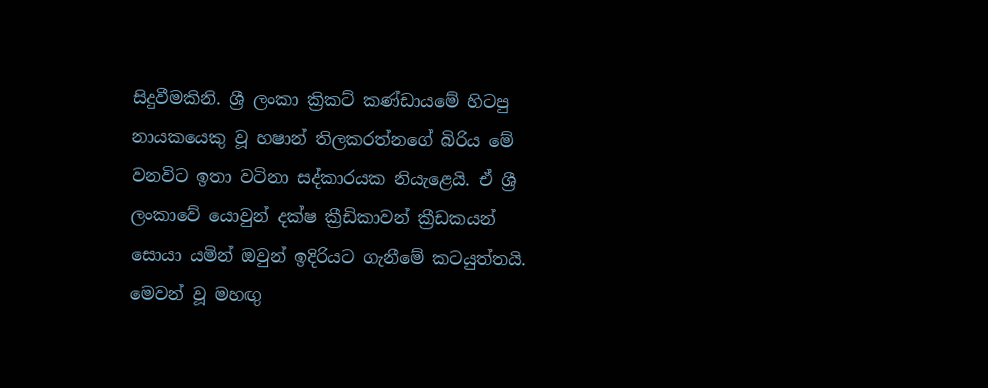සිදුවීමකිනි. ශ්‍රී ලංකා ක්‍රිකට් කණ්ඩායමේ හිටපු නායකයෙකු වූ හෂාන් තිලකරත්නගේ බිරිය මේ වනවිට ඉතා වටිනා සද්කාරයක නියැළෙයි. ඒ ශ්‍රී ලංකාවේ යොවුන් දක්ෂ ක්‍රීඩිකාවන් ක්‍රීඩකයන් සොයා යමින් ඔවුන් ඉදිරියට ගැනීමේ කටයුත්තයි. මෙවන් වූ මහඟු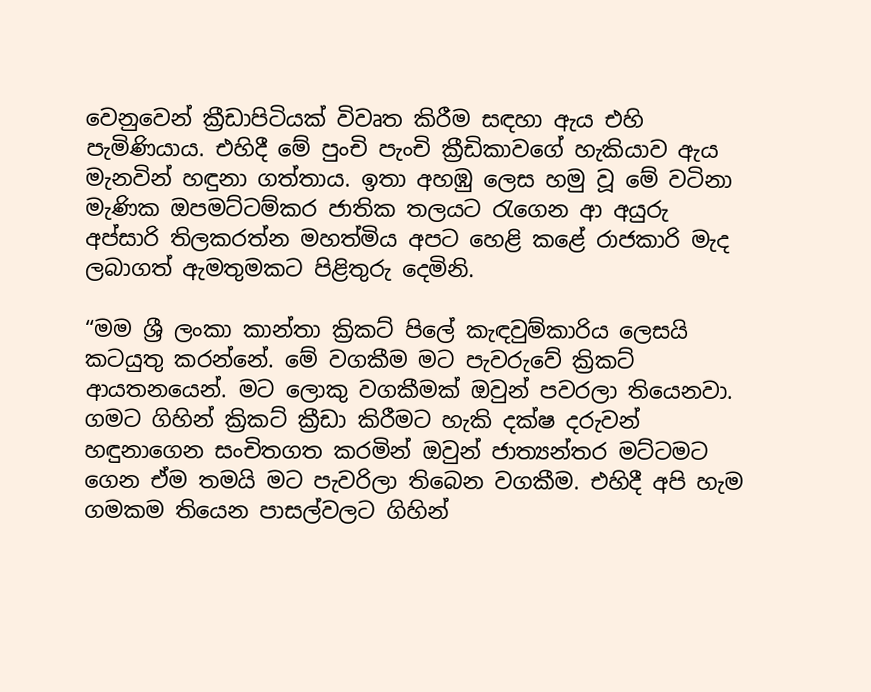වෙනුවෙන් ක්‍රීඩාපිටියක් විවෘත කිරීම සඳහා ඇය එහි පැමිණියාය. එහිදී මේ පුංචි පැංචි ක්‍රීඩිකාවගේ හැකියාව ඇය මැනවින් හඳුනා ගත්තාය. ඉතා අහඹු ලෙස හමු වූ මේ වටිනා මැණික ඔපමට්ටම්කර ජාතික තලයට රැගෙන ආ අයුරු අප්සාරි තිලකරත්න මහත්මිය අපට හෙළි කළේ රාජකාරි මැද ලබාගත් ඇමතුමකට පිළිතුරු දෙමිනි.

“මම ශ්‍රී ලංකා කාන්තා ක්‍රිකට් පිලේ කැඳවුම්කාරිය ලෙසයි කටයුතු කරන්නේ. මේ වගකීම මට පැවරුවේ ක්‍රිකට් ආයතනයෙන්. මට ලොකු වගකීමක් ඔවුන් පවරලා තියෙනවා. ගමට ගිහින් ක්‍රිකට් ක්‍රීඩා කිරීමට හැකි දක්ෂ දරුවන් හඳුනාගෙන සංචිතගත කරමින් ඔවුන් ජාත්‍යන්තර මට්ටමට ගෙන ඒම තමයි මට පැවරිලා තිබෙන වගකීම. එහිදී අපි හැම ගමකම තියෙන පාසල්වලට ගිහින්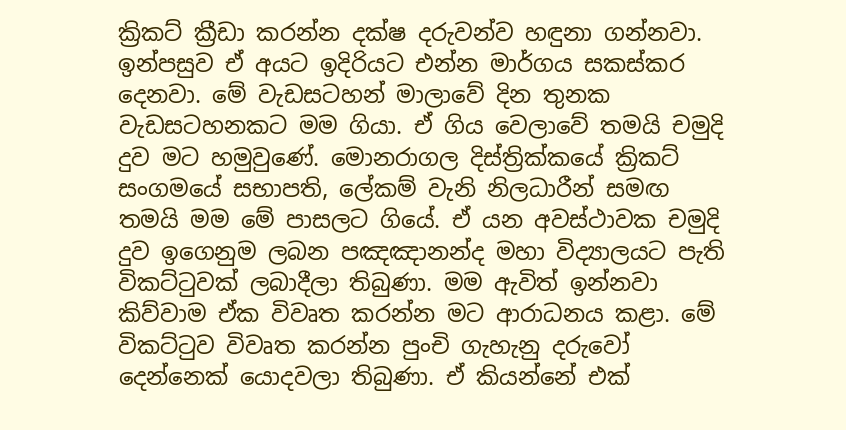ක්‍රිකට් ක්‍රීඩා කරන්න දක්ෂ දරුවන්ව හඳුනා ගන්නවා. ඉන්පසුව ඒ අයට ඉදිරියට එන්න මාර්ගය සකස්කර දෙනවා. මේ වැඩසටහන් මාලාවේ දින තුනක වැඩසටහනකට මම ගියා. ඒ ගිය වෙලාවේ තමයි චමුදි දුව මට හමුවුණේ. මොනරාගල දිස්ත්‍රික්කයේ ක්‍රිකට් සංගමයේ සභාපති, ලේකම් වැනි නිලධාරීන් සමඟ තමයි මම මේ පාසලට ගියේ. ඒ යන අවස්ථාවක චමුදි දුව ඉගෙනුම ලබන පඤඤානන්ද මහා විද්‍යාලයට පැති විකට්ටුවක් ලබාදීලා තිබුණා. මම ඇවිත් ඉන්නවා කිව්වාම ඒක විවෘත කරන්න මට ආරාධනය කළා. මේ විකට්ටුව විවෘත කරන්න පුංචි ගැහැනු දරුවෝ දෙන්නෙක් යොදවලා තිබුණා. ඒ කියන්නේ එක්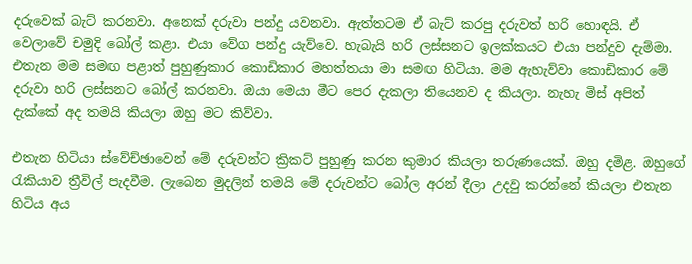දරුවෙක් බැට් කරනවා. අනෙක් දරුවා පන්දු යවනවා. ඇත්තටම ඒ බැට් කරපු දරුවත් හරි හොඳයි. ඒ වෙලාවේ චමුදි බෝල් කළා. එයා වේග පන්දු යැව්වෙ. හැබැයි හරි ලස්සනට ඉලක්කයට එයා පන්දුව දැම්මා. එතැන මම සමඟ පළාත් පුහුණුකාර කොඩිකාර මහත්තයා මා සමඟ හිටියා. මම ඇහැව්වා කොඩිකාර මේ දරුවා හරි ලස්සනට බෝල් කරනවා. ඔයා මෙයා මීට පෙර දැකලා තියෙනව ද කියලා. නැහැ මිස් අපිත් දැක්කේ අද තමයි කියලා ඔහු මට කිව්වා.

එතැන හිටියා ස්වේච්ඡාවෙන් මේ දරුවන්ට ක්‍රිකට් පුහුණු කරන කුමාර කියලා තරුණයෙක්. ඔහු දමිළ. ඔහුගේ රැකියාව ත්‍රීවිල් පැදවීම. ලැබෙන මුදලින් තමයි මේ දරුවන්ට බෝල අරන් දීලා උදවු කරන්නේ කියලා එතැන හිටිය අය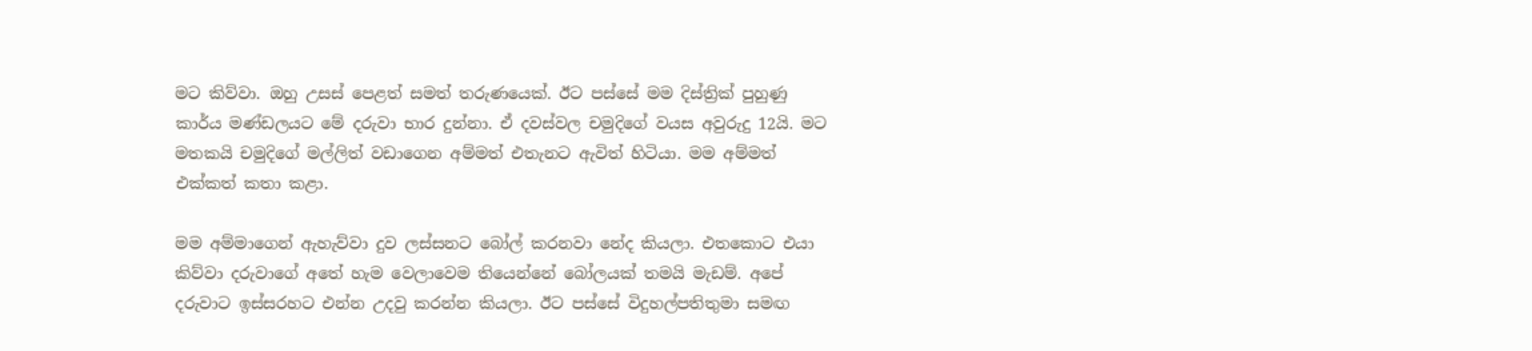මට කිව්වා. ඔහු උසස් පෙළත් සමත් තරුණයෙක්. ඊට පස්සේ මම දිස්ත්‍රික් පුහුණු කාර්ය මණ්ඩලයට මේ දරුවා භාර දුන්නා. ඒ දවස්වල චමුදිගේ වයස අවුරුදු 12යි. මට මතකයි චමුදිගේ මල්ලිත් වඩාගෙන අම්මත් එතැනට ඇවිත් හිටියා. මම අම්මත් එක්කත් කතා කළා.

මම අම්මාගෙන් ඇහැව්වා දුව ලස්සනට බෝල් කරනවා නේද කියලා. එතකොට එයා කිව්වා දරුවාගේ අතේ හැම වෙලාවෙම තියෙන්නේ බෝලයක් තමයි මැඩම්. අපේ දරුවාට ඉස්සරහට එන්න උදවු කරන්න කියලා. ඊට පස්සේ විදුහල්පතිතුමා සමඟ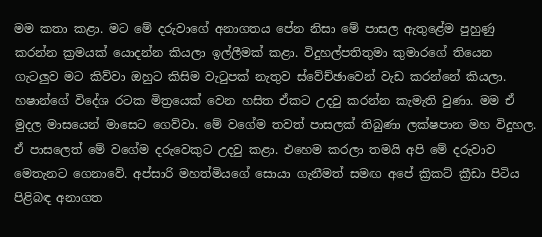මම කතා කළා. මට මේ දරුවාගේ අනාගතය පේන නිසා මේ පාසල ඇතුළේම පුහුණු කරන්න ක්‍රමයක් යොදන්න කියලා ඉල්ලීමක් කළා. විදුහල්පතිතුමා කුමාරගේ තියෙන ගැටලුව මට කිව්වා ඔහුට කිසිම වැටුපක් නැතුව ස්වේච්ඡාවෙන් වැඩ කරන්නේ කියලා. හෂාන්ගේ විදේශ රටක මිත්‍රයෙක් වෙන හසිත ඒකට උදවු කරන්න කැමැති වුණා. මම ඒ මුදල මාසයෙන් මාසෙට ගෙව්වා. මේ වගේම තවත් පාසලක් තිබුණා ලක්ෂපාන මහ විදුහල. ඒ පාසලෙත් මේ වගේම දරුවෙකුට උදවු කළා. එහෙම කරලා තමයි අපි මේ දරුවාව මෙතැනට ගෙනාවේ. අප්සාරි මහත්මියගේ සොයා ගැනීමත් සමඟ අපේ ක්‍රිකට් ක්‍රීඩා පිටිය පිළිබඳ අනාගත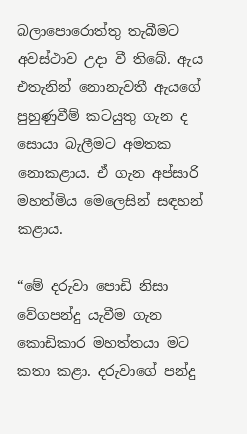බලාපොරොත්තු තැබීමට අවස්ථාව උදා වී තිබේ. ඇය එතැනින් නොනැවතී ඇයගේ පුහුණුවීම් කටයුතු ගැන ද සොයා බැලීමට අමතක නොකළාය. ඒ ගැන අප්සාරි මහත්මිය මෙලෙසින් සඳහන් කළාය.

“මේ දරුවා පොඩි නිසා වේගපන්දු යැවීම ගැන කොඩිකාර මහත්තයා මට කතා කළා. දරුවාගේ පන්දු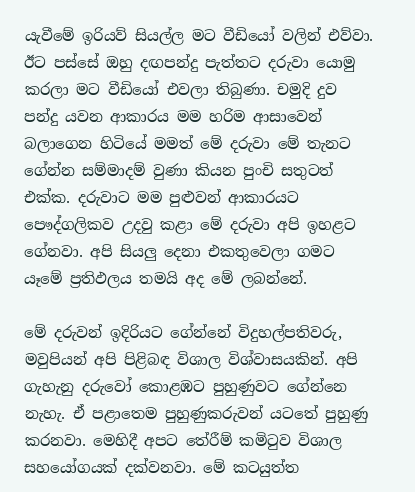යැවීමේ ඉරියව් සියල්ල මට වීඩියෝ වලින් එව්වා. ඊට පස්සේ ඔහු දඟපන්දු පැත්තට දරුවා යොමු කරලා මට වීඩියෝ එවලා තිබුණා. චමුදි දුව පන්දු යවන ආකාරය මම හරිම ආසාවෙන් බලාගෙන හිටියේ මමත් මේ දරුවා මේ තැනට ගේන්න සම්මාදම් වුණා කියන පුංචි සතුටත් එක්ක. දරුවාට මම පුළුවන් ආකාරයට පෞද්ගලිකව උදවු කළා මේ දරුවා අපි ඉහළට ගේනවා. අපි සියලු දෙනා එකතුවෙලා ගමට යෑමේ ප්‍රතිඵලය තමයි අද මේ ලබන්නේ.

මේ දරුවන් ඉදිරියට ගේන්නේ විදුහල්පතිවරු, මවුපියන් අපි පිළිබඳ විශාල විශ්වාසයකින්. අපි ගැහැනු දරුවෝ කොළඹට පුහුණුවට ගේන්නෙ නැහැ. ඒ පළාතෙම පුහුණුකරුවන් යටතේ පුහුණු කරනවා. මෙහිදී අපට තේරීම් කමිටුව විශාල සහයෝගයක් දක්වනවා. මේ කටයුත්ත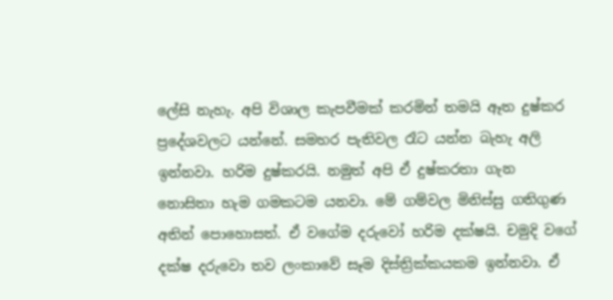ලේසි නැහැ. අපි විශාල කැපවීමක් කරමින් තමයි ඈත දුෂ්කර ප්‍රදේශවලට යන්නේ. සමහර පැතිවල රෑට යන්න බැහැ අලි ඉන්නවා. හරිම දුෂ්කරයි. නමුත් අපි ඒ දුෂ්කරතා ගැන නොසිතා හැම ගමකටම යනවා. මේ ගම්වල මිනිස්සු ගතිගුණ අතින් පොහොසත්. ඒ වගේම දරුවෝ හරිම දක්ෂයි. චමුදි වගේ දක්ෂ දරුවො තව ලංකාවේ සෑම දිස්ත්‍රික්කයකම ඉන්නවා. ඒ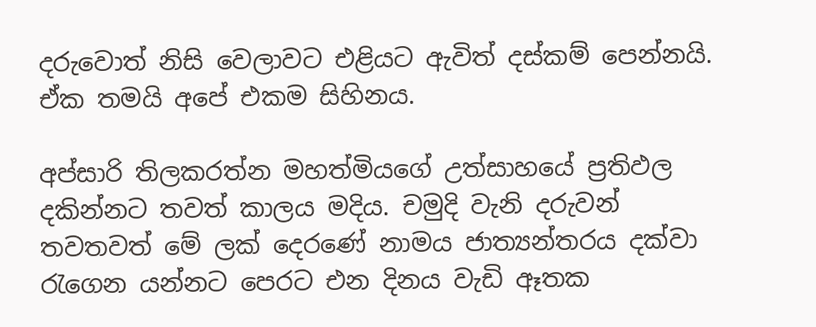දරුවොත් නිසි වෙලාවට එළියට ඇවිත් දස්කම් පෙන්නයි. ඒක තමයි අපේ එකම සිහිනය.

අප්සාරි තිලකරත්න මහත්මියගේ උත්සාහයේ ප්‍රතිඵල දකින්නට තවත් කාලය මදිය. චමුදි වැනි දරුවන් තවතවත් මේ ලක් දෙරණේ නාමය ජාත්‍යන්තරය දක්වා රැගෙන යන්නට පෙරට එන දිනය වැඩි ඈතක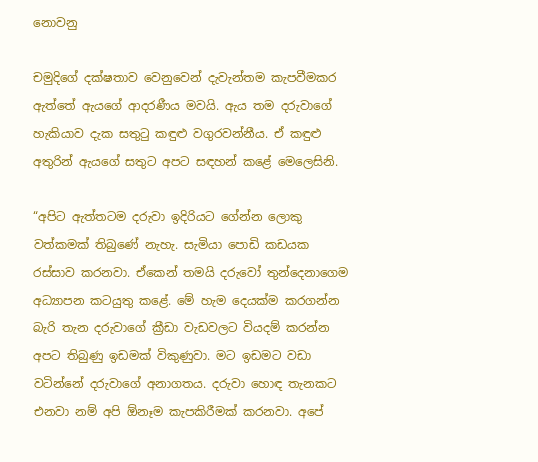නොවනු

චමුදිගේ දක්ෂතාව වෙනුවෙන් දැවැන්තම කැපවීමකර ඇත්තේ ඇයගේ ආදරණීය මවයි. ඇය තම දරුවාගේ හැකියාව දැක සතුටු කඳුළු වගුරවන්නීය. ඒ කඳුළු අතුරින් ඇයගේ සතුට අපට සඳහන් කළේ මෙලෙසිනි.

“අපිට ඇත්තටම දරුවා ඉදිරියට ගේන්න ලොකු වත්කමක් තිබුණේ නැහැ. සැමියා පොඩි කඩයක රස්සාව කරනවා. ඒකෙන් තමයි දරුවෝ තුන්දෙනාගෙම අධ්‍යාපන කටයුතු කළේ. මේ හැම දෙයක්ම කරගන්න බැරි තැන දරුවාගේ ක්‍රීඩා වැඩවලට වියදම් කරන්න අපට තිබුණු ඉඩමක් විකුණුවා. මට ඉඩමට වඩා වටින්නේ දරුවාගේ අනාගතය. දරුවා හොඳ තැනකට එනවා නම් අපි ඕනෑම කැපකිරීමක් කරනවා. අපේ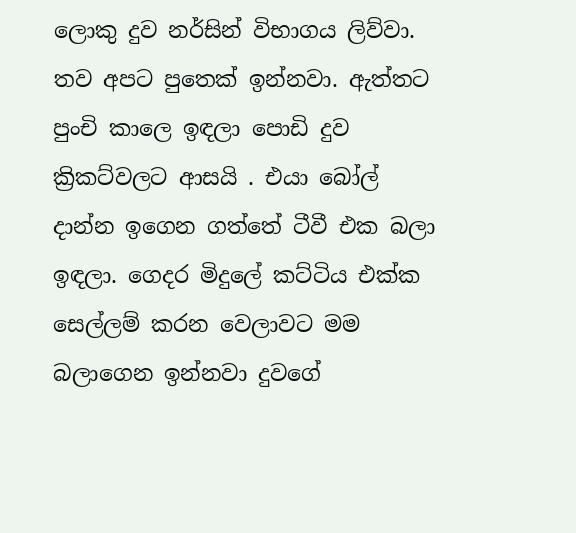ලොකු දුව නර්සින් විභාගය ලිව්වා. තව අපට පුතෙක් ඉන්නවා. ඇත්තට පුංචි කාලෙ ඉඳලා පොඩි දුව ක්‍රිකට්වලට ආසයි . එයා බෝල් දාන්න ඉගෙන ගත්තේ ටීවී එක බලා ඉඳලා. ගෙදර මිදුලේ කට්ටිය එක්ක සෙල්ලම් කරන වෙලාවට මම බලාගෙන ඉන්නවා දුවගේ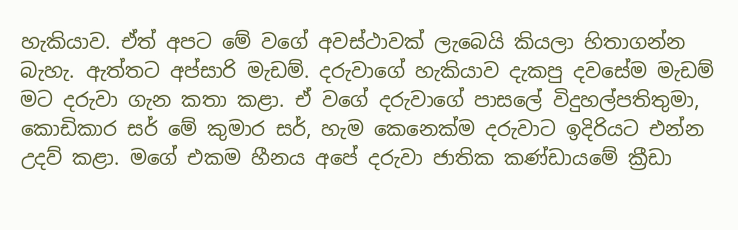හැකියාව. ඒත් අපට මේ වගේ අවස්ථාවක් ලැබෙයි කියලා හිතාගන්න බැහැ. ඇත්තට අප්සාරි මැඩම්. දරුවාගේ හැකියාව දැකපු දවසේම මැඩම් මට දරුවා ගැන කතා කළා. ඒ වගේ දරුවාගේ පාසලේ විදුහල්පතිතුමා, කොඩිකාර සර් මේ කුමාර සර්, හැම කෙනෙක්ම දරුවාට ඉදිරියට එන්න උදව් කළා. මගේ එකම හීනය අපේ දරුවා ජාතික කණ්ඩායමේ ක්‍රීඩා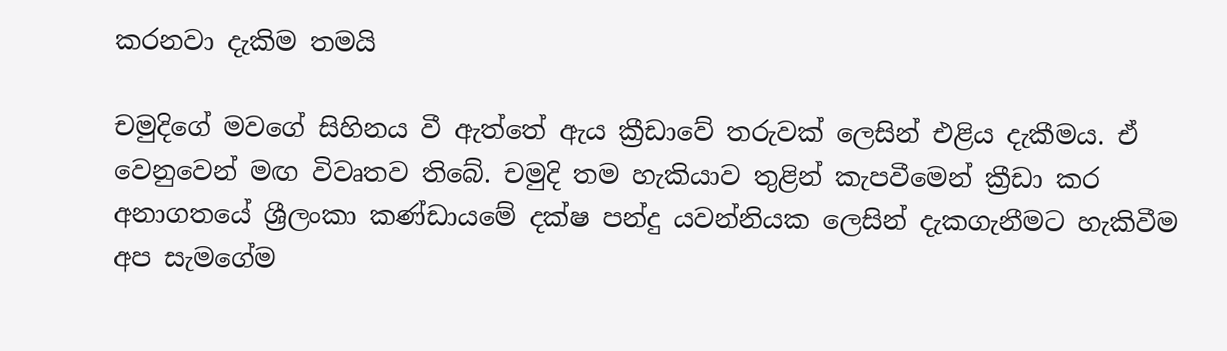කරනවා දැකිම තමයි

චමුදිගේ මවගේ සිහිනය වී ඇත්තේ ඇය ක්‍රීඩාවේ තරුවක් ලෙසින් එළිය දැකීමය. ඒ වෙනුවෙන් මඟ විවෘතව තිබේ. චමුදි තම හැකියාව තුළින් කැපවීමෙන් ක්‍රීඩා කර අනාගතයේ ශ්‍රීලංකා කණ්ඩායමේ දක්ෂ පන්දු යවන්නියක ලෙසින් දැකගැනීමට හැකිවීම අප සැමගේම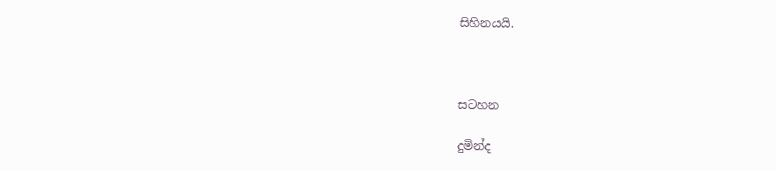සිහිනයයි.



සටහන

දුමින්ද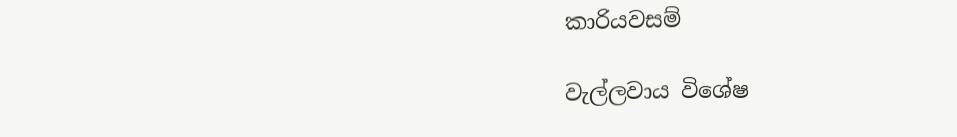කාරියවසම්

වැල්ලවාය විශේෂ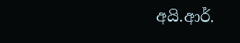අයි.ආර්.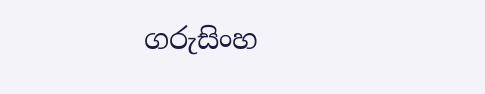ගරුසිංහ